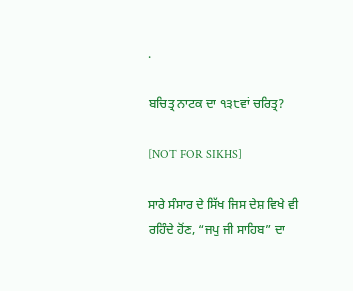.

ਬਚਿਤ੍ਰ ਨਾਟਕ ਦਾ ੧੩੮ਵਾਂ ਚਰਿਤ੍ਰ?

[NOT FOR SIKHS]

ਸਾਰੇ ਸੰਸਾਰ ਦੇ ਸਿੱਖ ਜਿਸ ਦੇਸ਼ ਵਿਖੇ ਵੀ ਰਹਿੰਦੇ ਹੋਂਣ, “ਜਪੁ ਜੀ ਸਾਹਿਬ” ਦਾ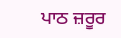ਪਾਠ ਜ਼ਰੂਰ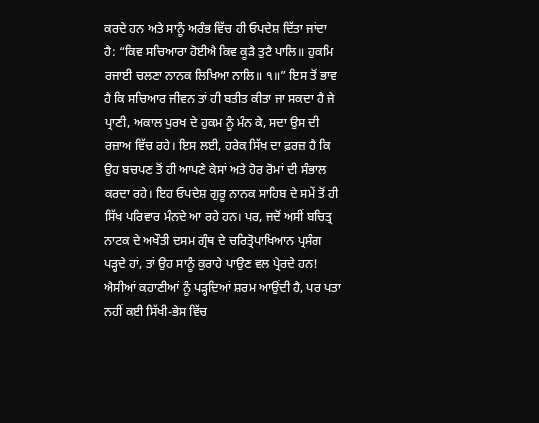ਕਰਦੇ ਹਨ ਅਤੇ ਸਾਨੂੰ ਅਰੰਭ ਵਿੱਚ ਹੀ ਓਪਦੇਸ਼ ਦਿੱਤਾ ਜਾਂਦਾ ਹੈ: “ਕਿਵ ਸਚਿਆਰਾ ਹੋਈਐ ਕਿਵ ਕੂੜੈ ਤੁਟੈ ਪਾਲਿ॥ ਹੁਕਮਿ ਰਜਾਈ ਚਲਣਾ ਨਾਨਕ ਲਿਖਿਆ ਨਾਲਿ॥ ੧॥” ਇਸ ਤੋਂ ਭਾਵ ਹੈ ਕਿ ਸਚਿਆਰ ਜੀਵਨ ਤਾਂ ਹੀ ਬਤੀਤ ਕੀਤਾ ਜਾ ਸਕਦਾ ਹੈ ਜੇ ਪ੍ਰਾਣੀ, ਅਕਾਲ ਪੁਰਖ ਦੇ ਹੁਕਮ ਨੂੰ ਮੰਨ ਕੇ, ਸਦਾ ਉਸ ਦੀ ਰਜ਼ਾਅ ਵਿੱਚ ਰਹੇ। ਇਸ ਲਈ, ਹਰੇਕ ਸਿੱਖ ਦਾ ਫ਼ਰਜ਼ ਹੈ ਕਿ ਉਹ ਬਚਪਣ ਤੋਂ ਹੀ ਆਪਣੇ ਕੇਸਾਂ ਅਤੇ ਹੋਰ ਰੋਮਾਂ ਦੀ ਸੰਭਾਲ ਕਰਦਾ ਰਹੇ। ਇਹ ਓਪਦੇਸ਼ ਗੁਰੂ ਨਾਨਕ ਸਾਹਿਬ ਦੇ ਸਮੇਂ ਤੋਂ ਹੀ ਸਿੱਖ ਪਰਿਵਾਰ ਮੰਨਦੇ ਆ ਰਹੇ ਹਨ। ਪਰ, ਜਦੋਂ ਅਸੀਂ ਬਚਿਤ੍ਰ ਨਾਟਕ ਦੇ ਅਖੌਤੀ ਦਸਮ ਗ੍ਰੰਥ ਦੇ ਚਰਿਤ੍ਰੋਪਾਖਿਆਨ ਪ੍ਰਸੰਗ ਪੜ੍ਹਦੇ ਹਾਂ, ਤਾਂ ਉਹ ਸਾਨੂੰ ਕੁਰਾਹੇ ਪਾਉਣ ਵਲ ਪ੍ਰੇਰਦੇ ਹਨ! ਐਸੀਆਂ ਕਹਾਣੀਆਂ ਨੂੰ ਪੜ੍ਹਦਿਆਂ ਸ਼ਰਮ ਆਉਂਦੀ ਹੈ, ਪਰ ਪਤਾ ਨਹੀਂ ਕਈ ਸਿੱਖੀ-ਭੇਸ ਵਿੱਚ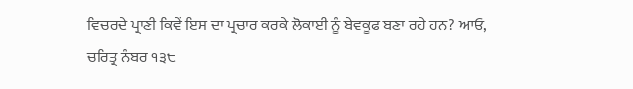ਵਿਚਰਦੇ ਪ੍ਰਾਣੀ ਕਿਵੇਂ ਇਸ ਦਾ ਪ੍ਰਚਾਰ ਕਰਕੇ ਲੋਕਾਈ ਨੂੰ ਬੇਵਕੂਫ ਬਣਾ ਰਹੇ ਹਨ? ਆਓ, ਚਰਿਤ੍ਰ ਨੰਬਰ ੧੩੮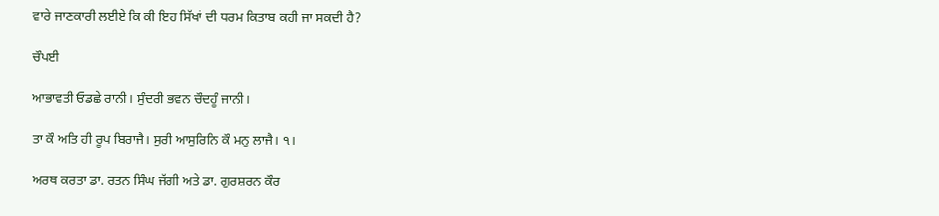ਵਾਰੇ ਜਾਣਕਾਰੀ ਲਈਏ ਕਿ ਕੀ ਇਹ ਸਿੱਖਾਂ ਦੀ ਧਰਮ ਕਿਤਾਬ ਕਹੀ ਜਾ ਸਕਦੀ ਹੈ?

ਚੌਪਈ

ਆਭਾਵਤੀ ਓਡਛੇ ਰਾਨੀ। ਸੁੰਦਰੀ ਭਵਨ ਚੌਦਹੂੰ ਜਾਨੀ।

ਤਾ ਕੌ ਅਤਿ ਹੀ ਰੂਪ ਬਿਰਾਜੈ। ਸੁਰੀ ਆਸੁਰਿਨਿ ਕੌ ਮਨੁ ਲਾਜੈ। ੧।

ਅਰਥ ਕਰਤਾ ਡਾ. ਰਤਨ ਸਿੰਘ ਜੱਗੀ ਅਤੇ ਡਾ. ਗੁਰਸ਼ਰਨ ਕੌਰ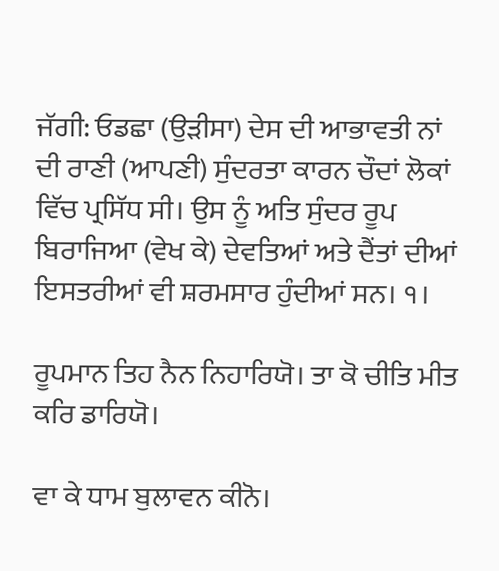ਜੱਗੀ: ਓਡਛਾ (ਉੜੀਸਾ) ਦੇਸ ਦੀ ਆਭਾਵਤੀ ਨਾਂ ਦੀ ਰਾਣੀ (ਆਪਣੀ) ਸੁੰਦਰਤਾ ਕਾਰਨ ਚੌਦਾਂ ਲੋਕਾਂ ਵਿੱਚ ਪ੍ਰਸਿੱਧ ਸੀ। ਉਸ ਨੂੰ ਅਤਿ ਸੁੰਦਰ ਰੂਪ ਬਿਰਾਜਿਆ (ਵੇਖ ਕੇ) ਦੇਵਤਿਆਂ ਅਤੇ ਦੈਂਤਾਂ ਦੀਆਂ ਇਸਤਰੀਆਂ ਵੀ ਸ਼ਰਮਸਾਰ ਹੁੰਦੀਆਂ ਸਨ। ੧।

ਰੂਪਮਾਨ ਤਿਹ ਨੈਨ ਨਿਹਾਰਿਯੋ। ਤਾ ਕੋ ਚੀਤਿ ਮੀਤ ਕਰਿ ਡਾਰਿਯੋ।

ਵਾ ਕੇ ਧਾਮ ਬੁਲਾਵਨ ਕੀਨੋ।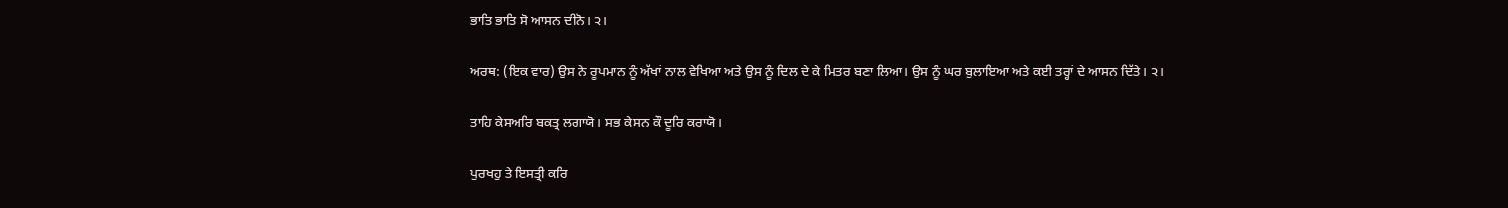ਭਾਤਿ ਭਾਤਿ ਸੋ ਆਸਨ ਦੀਨੋ। ੨।

ਅਰਥ: (ਇਕ ਵਾਰ) ਉਸ ਨੇ ਰੂਪਮਾਨ ਨੂੰ ਅੱਖਾਂ ਨਾਲ ਵੇਖਿਆ ਅਤੇ ਉਸ ਨੂੰ ਦਿਲ ਦੇ ਕੇ ਮਿਤਰ ਬਣਾ ਲਿਆ। ਉਸ ਨੂੰ ਘਰ ਬੁਲਾਇਆ ਅਤੇ ਕਈ ਤਰ੍ਹਾਂ ਦੇ ਆਸਨ ਦਿੱਤੇ। ੨।

ਤਾਹਿ ਕੇਸਅਰਿ ਬਕਤ੍ਰ ਲਗਾਯੋ। ਸਭ ਕੇਸਨ ਕੌ ਦੂਰਿ ਕਰਾਯੋ।

ਪੁਰਖਹੁ ਤੇ ਇਸਤ੍ਰੀ ਕਰਿ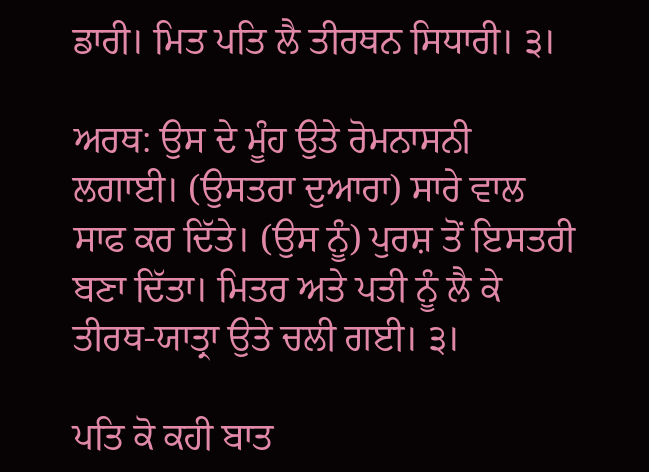ਡਾਰੀ। ਮਿਤ ਪਤਿ ਲੈ ਤੀਰਥਨ ਸਿਧਾਰੀ। ੩।

ਅਰਥ: ਉਸ ਦੇ ਮੂੰਹ ਉਤੇ ਰੋਮਨਾਸਨੀ ਲਗਾਈ। (ਉਸਤਰਾ ਦੁਆਰਾ) ਸਾਰੇ ਵਾਲ ਸਾਫ ਕਰ ਦਿੱਤੇ। (ਉਸ ਨੂੰ) ਪੁਰਸ਼ ਤੋਂ ਇਸਤਰੀ ਬਣਾ ਦਿੱਤਾ। ਮਿਤਰ ਅਤੇ ਪਤੀ ਨੂੰ ਲੈ ਕੇ ਤੀਰਥ-ਯਾਤ੍ਰਾ ਉਤੇ ਚਲੀ ਗਈ। ੩।

ਪਤਿ ਕੋ ਕਹੀ ਬਾਤ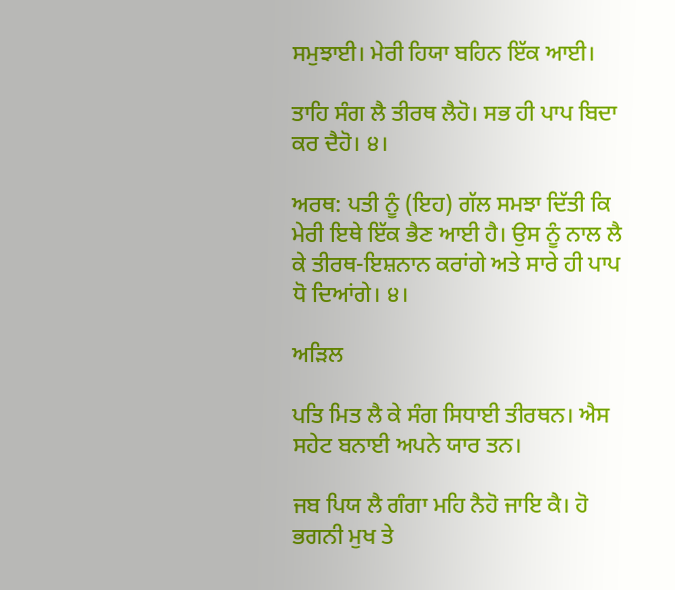ਸਮੁਝਾਈ। ਮੇਰੀ ਹਿਯਾ ਬਹਿਨ ਇੱਕ ਆਈ।

ਤਾਹਿ ਸੰਗ ਲੈ ਤੀਰਥ ਲੈਹੋ। ਸਭ ਹੀ ਪਾਪ ਬਿਦਾ ਕਰ ਦੈਹੋ। ੪।

ਅਰਥ: ਪਤੀ ਨੂੰ (ਇਹ) ਗੱਲ ਸਮਝਾ ਦਿੱਤੀ ਕਿ ਮੇਰੀ ਇਥੇ ਇੱਕ ਭੈਣ ਆਈ ਹੈ। ਉਸ ਨੂੰ ਨਾਲ ਲੈ ਕੇ ਤੀਰਥ-ਇਸ਼ਨਾਨ ਕਰਾਂਗੇ ਅਤੇ ਸਾਰੇ ਹੀ ਪਾਪ ਧੋ ਦਿਆਂਗੇ। ੪।

ਅੜਿਲ

ਪਤਿ ਮਿਤ ਲੈ ਕੇ ਸੰਗ ਸਿਧਾਈ ਤੀਰਥਨ। ਐਸ ਸਹੇਟ ਬਨਾਈ ਅਪਨੇ ਯਾਰ ਤਨ।

ਜਬ ਪਿਯ ਲੈ ਗੰਗਾ ਮਹਿ ਨੈਹੋ ਜਾਇ ਕੈ। ਹੋ ਭਗਨੀ ਮੁਖ ਤੇ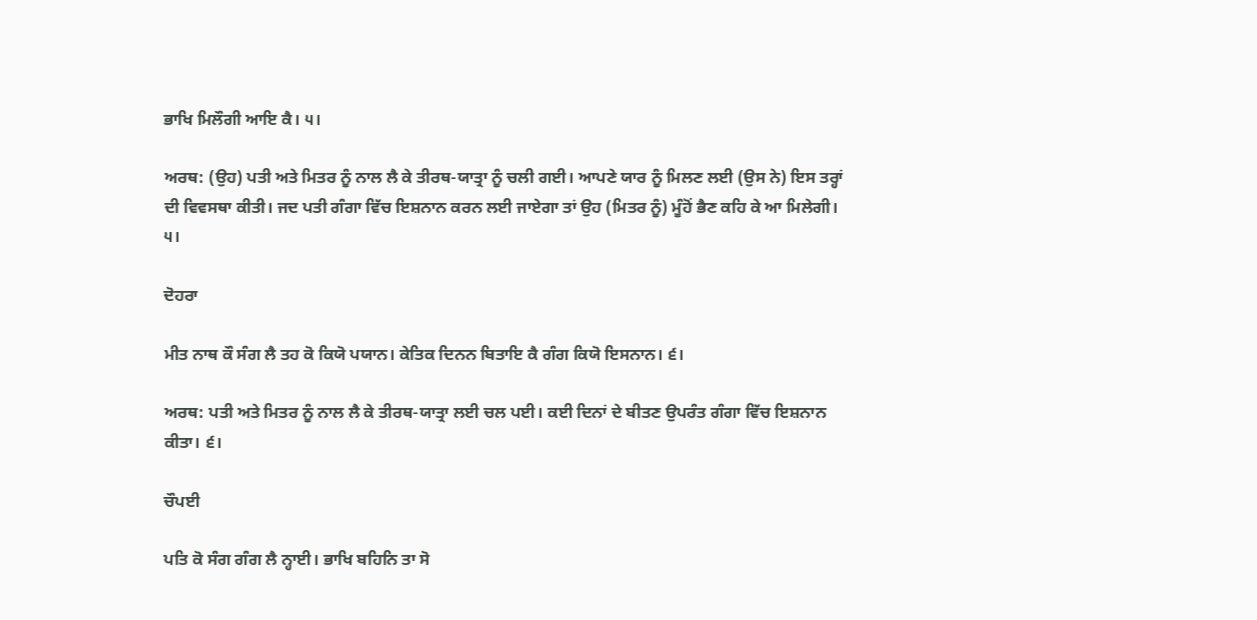ਭਾਖਿ ਮਿਲੌਗੀ ਆਇ ਕੈ। ੫।

ਅਰਥ: (ਉਹ) ਪਤੀ ਅਤੇ ਮਿਤਰ ਨੂੰ ਨਾਲ ਲੈ ਕੇ ਤੀਰਥ-ਯਾਤ੍ਰਾ ਨੂੰ ਚਲੀ ਗਈ। ਆਪਣੇ ਯਾਰ ਨੂੰ ਮਿਲਣ ਲਈ (ਉਸ ਨੇ) ਇਸ ਤਰ੍ਹਾਂ ਦੀ ਵਿਵਸਥਾ ਕੀਤੀ। ਜਦ ਪਤੀ ਗੰਗਾ ਵਿੱਚ ਇਸ਼ਨਾਨ ਕਰਨ ਲਈ ਜਾਏਗਾ ਤਾਂ ਉਹ (ਮਿਤਰ ਨੂੰ) ਮੂੰਹੋਂ ਭੈਣ ਕਹਿ ਕੇ ਆ ਮਿਲੇਗੀ। ੫।

ਦੋਹਰਾ

ਮੀਤ ਨਾਥ ਕੌ ਸੰਗ ਲੈ ਤਹ ਕੋ ਕਿਯੋ ਪਯਾਨ। ਕੇਤਿਕ ਦਿਨਨ ਬਿਤਾਇ ਕੈ ਗੰਗ ਕਿਯੋ ਇਸਨਾਨ। ੬।

ਅਰਥ: ਪਤੀ ਅਤੇ ਮਿਤਰ ਨੂੰ ਨਾਲ ਲੈ ਕੇ ਤੀਰਥ-ਯਾਤ੍ਰਾ ਲਈ ਚਲ ਪਈ। ਕਈ ਦਿਨਾਂ ਦੇ ਬੀਤਣ ਉਪਰੰਤ ਗੰਗਾ ਵਿੱਚ ਇਸ਼ਨਾਨ ਕੀਤਾ। ੬।

ਚੌਪਈ

ਪਤਿ ਕੋ ਸੰਗ ਗੰਗ ਲੈ ਨ੍ਹਾਈ। ਭਾਖਿ ਬਹਿਨਿ ਤਾ ਸੋ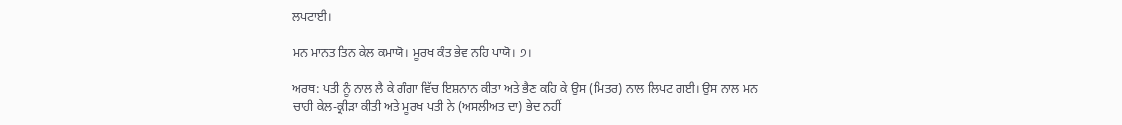ਲਪਟਾਈ।

ਮਨ ਮਾਨਤ ਤਿਨ ਕੇਲ ਕਮਾਯੋ। ਮੂਰਖ ਕੰਤ ਭੇਵ ਨਹਿ ਪਾਯੋ। ੭।

ਅਰਥ: ਪਤੀ ਨੂੰ ਨਾਲ ਲੈ ਕੇ ਗੰਗਾ ਵਿੱਚ ਇਸ਼ਨਾਨ ਕੀਤਾ ਅਤੇ ਭੈਣ ਕਹਿ ਕੇ ਉਸ (ਮਿਤਰ) ਨਾਲ ਲਿਪਟ ਗਈ। ਉਸ ਨਾਲ ਮਨ ਚਾਹੀ ਕੇਲ-ਕ੍ਰੀੜਾ ਕੀਤੀ ਅਤੇ ਮੂਰਖ ਪਤੀ ਨੇ (ਅਸਲੀਅਤ ਦਾ) ਭੇਦ ਨਹੀਂ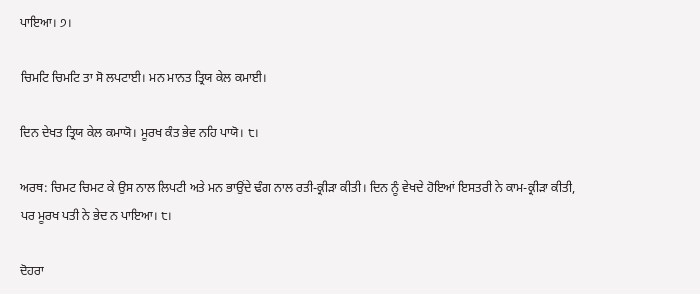ਪਾਇਆ। ੭।

ਚਿਮਟਿ ਚਿਮਟਿ ਤਾ ਸੋ ਲਪਟਾਈ। ਮਨ ਮਾਨਤ ਤ੍ਰਿਯ ਕੇਲ ਕਮਾਈ।

ਦਿਨ ਦੇਖਤ ਤ੍ਰਿਯ ਕੇਲ ਕਮਾਯੋ। ਮੂਰਖ ਕੰਤ ਭੇਵ ਨਹਿ ਪਾਯੋ। ੮।

ਅਰਥ: ਚਿਮਟ ਚਿਮਟ ਕੇ ਉਸ ਨਾਲ ਲਿਪਟੀ ਅਤੇ ਮਨ ਭਾਉਂਦੇ ਢੰਗ ਨਾਲ ਰਤੀ-ਕ੍ਰੀੜਾ ਕੀਤੀ। ਦਿਨ ਨੂੰ ਵੇਖਦੇ ਹੋਇਆਂ ਇਸਤਰੀ ਨੇ ਕਾਮ-ਕ੍ਰੀੜਾ ਕੀਤੀ, ਪਰ ਮੂਰਖ ਪਤੀ ਨੇ ਭੇਦ ਨ ਪਾਇਆ। ੮।

ਦੋਹਰਾ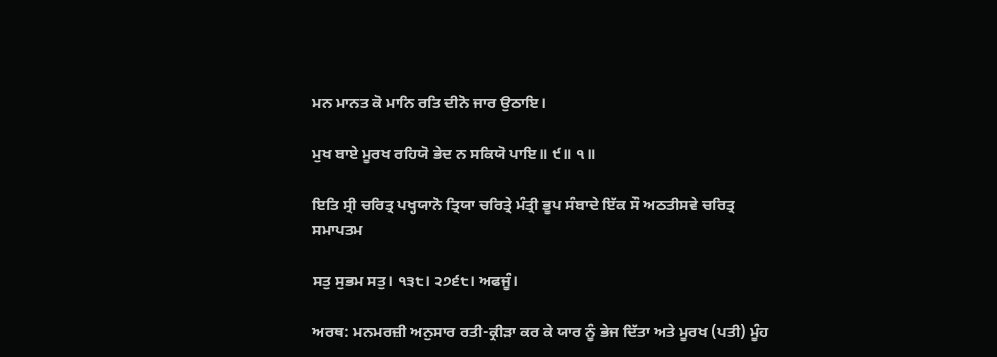ਮਨ ਮਾਨਤ ਕੋ ਮਾਨਿ ਰਤਿ ਦੀਨੋ ਜਾਰ ਉਠਾਇ।

ਮੁਖ ਬਾਏ ਮੂਰਖ ਰਹਿਯੋ ਭੇਦ ਨ ਸਕਿਯੋ ਪਾਇ॥ ੯॥ ੧॥

ਇਤਿ ਸ੍ਰੀ ਚਰਿਤ੍ਰ ਪਖ੍ਹਯਾਨੋ ਤ੍ਰਿਯਾ ਚਰਿਤ੍ਰੇ ਮੰਤ੍ਰੀ ਭੂਪ ਸੰਬਾਦੇ ਇੱਕ ਸੌ ਅਠਤੀਸਵੇ ਚਰਿਤ੍ਰ ਸਮਾਪਤਮ

ਸਤੁ ਸੁਭਮ ਸਤੁ। ੧੩੮। ੨੭੬੮। ਅਫਜੂੰ।

ਅਰਥ: ਮਨਮਰਜ਼ੀ ਅਨੁਸਾਰ ਰਤੀ-ਕ੍ਰੀੜਾ ਕਰ ਕੇ ਯਾਰ ਨੂੰ ਭੇਜ ਦਿੱਤਾ ਅਤੇ ਮੂਰਖ (ਪਤੀ) ਮੂੰਹ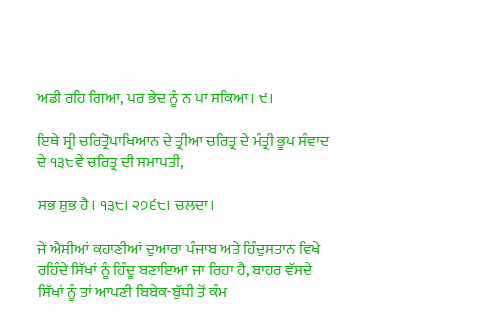ਅਡੀ ਰਹਿ ਗਿਆ, ਪਰ ਭੇਦ ਨੂੰ ਨ ਪਾ ਸਕਿਆ। ੯।

ਇਥੇ ਸ੍ਰੀ ਚਰਿਤ੍ਰੋਪਾਖਿਆਨ ਦੇ ਤ੍ਰੀਆ ਚਰਿਤ੍ਰ ਦੇ ਮੰਤ੍ਰੀ ਭੂਪ ਸੰਵਾਦ ਦੇ ੧੩੮ਵੇਂ ਚਰਿਤ੍ਰ ਦੀ ਸਮਾਪਤੀ,

ਸਭ ਸ਼ੁਭ ਹੈ। ੧੩੮। ੨੭੬੮। ਚਲਦਾ।

ਜੇ ਐਸੀਆਂ ਕਹਾਣੀਆਂ ਦੁਆਰਾ ਪੰਜਾਬ ਅਤੇ ਹਿੰਦੁਸਤਾਨ ਵਿਖੇ ਰਹਿੰਦੇ ਸਿੱਖਾਂ ਨੂੰ ਹਿੰਦੂ ਬਣਾਇਆ ਜਾ ਰਿਹਾ ਹੈ, ਬਾਹਰ ਵੱਸਦੇ ਸਿੱਖਾਂ ਨੂੰ ਤਾਂ ਆਪਣੀ ਬਿਬੇਕ-ਬੁੱਧੀ ਤੋਂ ਕੰਮ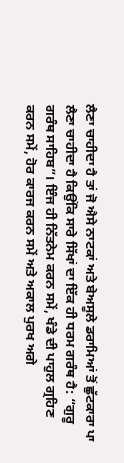ਲੈਣਾ ਚਾਹੀਦਾ ਹੈ ਤਾਂ ਜੋ ਐਸੇ ਨਾਟਕਾਂ ਅਤੇ ਬੇਅਸੂਲੇ ਡਰਾਮਿਆਂ ਤੋਂ ਛੁੱਟਕਾਰਾ ਪਾ ਲੈਣਾ ਚਾਹੀਦਾ ਹੈ ਕਿਉਂਕਿ ਸਾਰੇ ਸਿੱਖਾਂ ਦਾ ਇੱਕ ਹੀ ਧਰਮ ਗਰੰਥ ਹੈ: “ਗੁਰੂ ਗਰੰਥ ਸਾਹਿਬ”। ਇੰਜ ਹੀ ਨਿੱਤਨੇਮ ਕਰਨ ਸਮੇਂ, ਖੰਡੇ ਦੀ ਪਾਹੁਲ ਗ੍ਰਹਿਣ ਕਰਨ ਸਮੇਂ, ਹੋਰ ਕਾਰਜ ਕਰਨ ਸਮੇਂ ਅਤੇ ਅਕਾਲ ਪੁਰਖ ਅਗੇ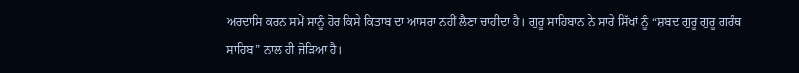ਅਰਦਾਸਿ ਕਰਨ ਸਮੇਂ ਸਾਨੂੰ ਹੋਰ ਕਿਸੇ ਕਿਤਾਬ ਦਾ ਆਸਰਾ ਨਹੀਂ ਲੈਣਾ ਚਾਹੀਦਾ ਹੈ। ਗੁਰੂ ਸਾਹਿਬਾਨ ਨੇ ਸਾਰੇ ਸਿੱਖਾਂ ਨੂੰ “ਸ਼ਬਦ ਗੁਰੂ ਗੁਰੂ ਗਰੰਥ ਸਾਹਿਬ” ਨਾਲ ਹੀ ਜੋੜਿਆ ਹੈ।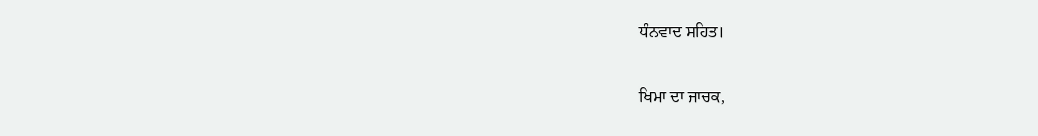ਧੰਨਵਾਦ ਸਹਿਤ।

ਖਿਮਾ ਦਾ ਜਾਚਕ,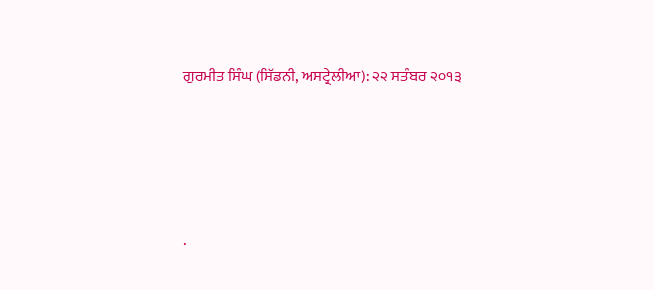ਗੁਰਮੀਤ ਸਿੰਘ (ਸਿੱਡਨੀ, ਅਸਟ੍ਰੇਲੀਆ): ੨੨ ਸਤੰਬਰ ੨੦੧੩




.